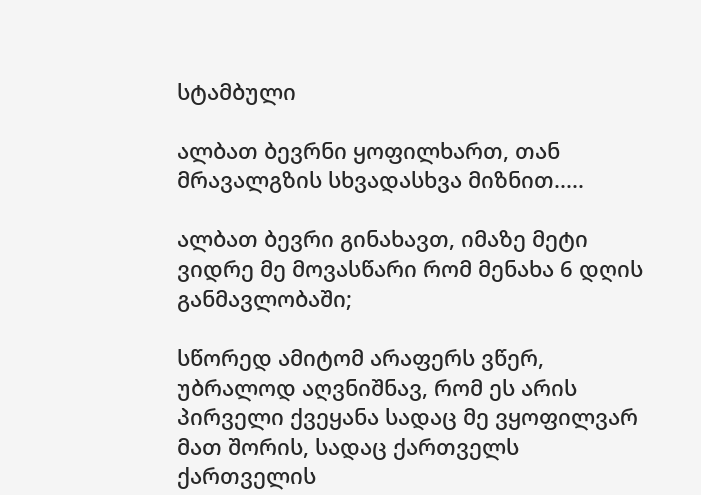სტამბული

ალბათ ბევრნი ყოფილხართ, თან მრავალგზის სხვადასხვა მიზნით.....

ალბათ ბევრი გინახავთ, იმაზე მეტი ვიდრე მე მოვასწარი რომ მენახა 6 დღის განმავლობაში;

სწორედ ამიტომ არაფერს ვწერ, უბრალოდ აღვნიშნავ, რომ ეს არის პირველი ქვეყანა სადაც მე ვყოფილვარ მათ შორის, სადაც ქართველს ქართველის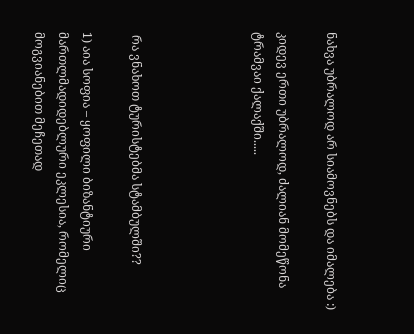ნახვა უბრალოდ არ სიამოვნებს და იმალება :)

კიდევ ერთი უბრალოდ, ძალიან მომეწონა ტრამვაი ქალაქში.....




 რა ვნახოთ ტურისტებმა სტამბულში??

1) აია სოფია – ყოფილი ბიზანტიური მართლმადიდებლური ეკლესია, რომელიც მოგვიანებით მეჩეთად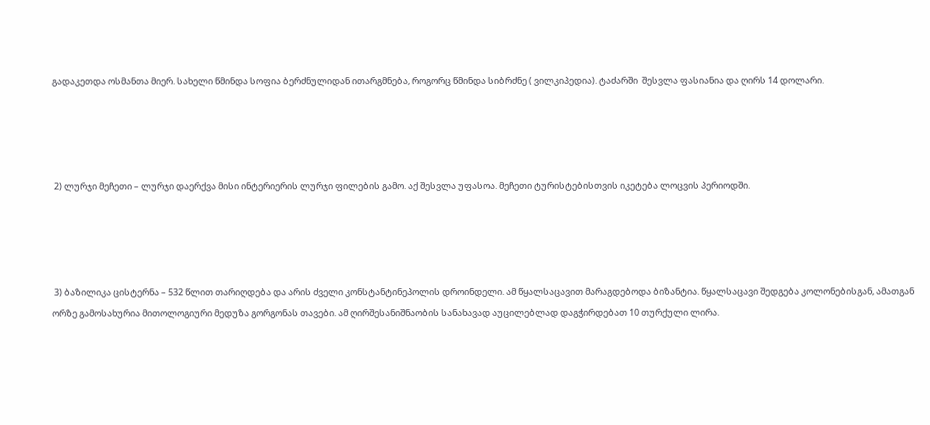გადაკეთდა ოსმანთა მიერ. სახელი წმინდა სოფია ბერძნულიდან ითარგმნება, როგორც წმინდა სიბრძნე ( ვილკიპედია). ტაძარში  შესვლა ფასიანია და ღირს 14 დოლარი.




 2) ლურჯი მეჩეთი – ლურჯი დაერქვა მისი ინტერიერის ლურჯი ფილების გამო. აქ შესვლა უფასოა. მეჩეთი ტურისტებისთვის იკეტება ლოცვის პერიოდში.




 3) ბაზილიკა ცისტერნა – 532 წლით თარიღდება და არის ძველი კონსტანტინეპოლის დროინდელი. ამ წყალსაცავით მარაგდებოდა ბიზანტია. წყალსაცავი შედგება კოლონებისგან, ამათგან ორზე გამოსახურია მითოლოგიური მედუზა გორგონას თავები. ამ ღირშესანიშნაობის სანახავად აუცილებლად დაგჭირდებათ 10 თურქული ლირა.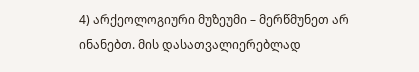4) არქეოლოგიური მუზეუმი – მერწმუნეთ არ ინანებთ. მის დასათვალიერებლად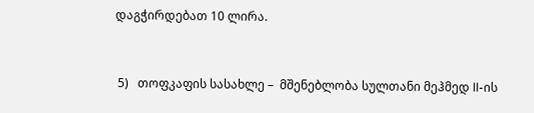დაგჭირდებათ 10 ლირა.



 5)   თოფკაფის სასახლე –  მშენებლობა სულთანი მეჰმედ II-ის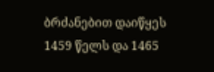ბრძანებით დაიწყეს 1459 წელს და 1465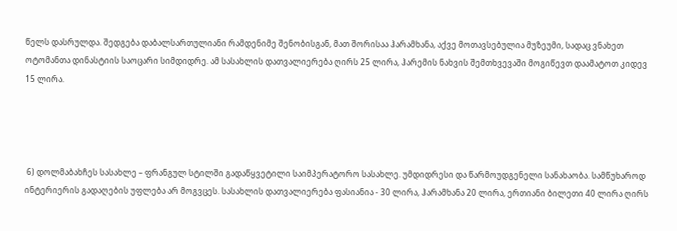წელს დასრულდა. შედგება დაბალსართულიანი რამდენიმე შენობისგან, მათ შორისაა ჰარამხანა, აქვე მოთავსებულია მუზეუმი, სადაც ვნახეთ ოტომანთა დინასტიის საოცარი სიმდიდრე. ამ სასახლის დათვალიერება ღირს 25 ლირა, ჰარემის ნახვის შემთხვევაში მოგიწევთ დაამატოთ კიდევ 15 ლირა.




 6) დოლმაბახჩეს სასახლე – ფრანგულ სტილში გადაწყვეტილი საიმპერატორო სასახლე. უმდიდრესი და წარმოუდგენელი სანახაობა. სამწუხაროდ ინტერიერის გადაღების უფლება არ მოგვცეს. სასახლის დათვალიერება ფასიანია - 30 ლირა, ჰარამხანა 20 ლირა, ერთიანი ბილეთი 40 ლირა ღირს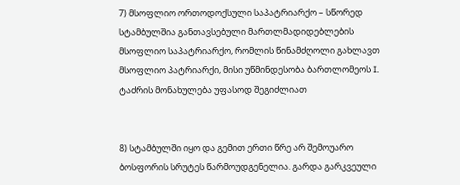7) მსოფლიო ორთოდოქსული საპატრიარქო – სწორედ სტამბულშია განთავსებული მართლმადიდებლების მსოფლიო საპატრიარქო, რომლის წინამძღოლი გახლავთ მსოფლიო პატრიარქი, მისი უწმინდესობა ბართლომეოს I. ტაძრის მონახულება უფასოდ შეგიძლიათ


8) სტამბულში იყო და გემით ერთი წრე არ შემოუარო ბოსფორის სრუტეს წარმოუდგენელია. გარდა გარკვეული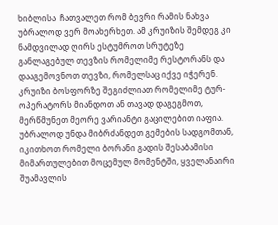ხიბლისა  ჩათვალეთ რომ ბევრი რამის ნახვა უბრალოდ ვერ მოახერხეთ. ამ კრუიზის შემდეგ კი ნამდვილად ღირს ესტუმროთ სრუტეზე განლაგებულ თევზის რომელიმე რესტორანს და დააგემოვნოთ თევზი, რომელსაც იქვე იჭერენ. კრუიზი ბოსფორზე შეგიძლიათ რომელიმე ტურ-ოპერატორს მიანდოთ ან თავად დაგეგმოთ, მერწმუნეთ მეორე ვარიანტი გაცილებით იაფია. უბრალოდ უნდა მიბრძანდეთ გემების სადგომთან, იკითხოთ რომელი ბორანი გადის შესაბამისი მიმართულებით მოცემულ მომენტში, ყველანაირი შუამავლის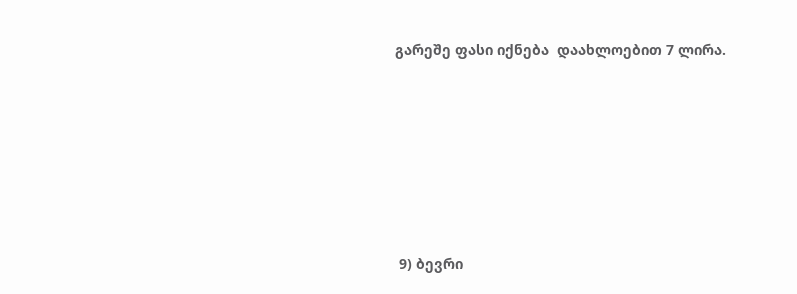გარეშე ფასი იქნება  დაახლოებით 7 ლირა.






 9) ბევრი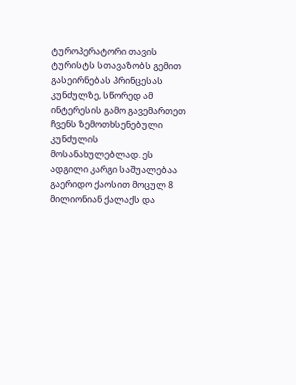ტუროპერატორი თავის ტურისტს სთავაზობს გემით გასეირნებას პრინცესას კუნძულზე, სწორედ ამ ინტერესის გამო გავემართეთ ჩვენს ზემოთხსენებული კუნძულის მოსანახულებლად. ეს ადგილი კარგი საშუალებაა გაერიდო ქაოსით მოცულ 8 მილიონიან ქალაქს და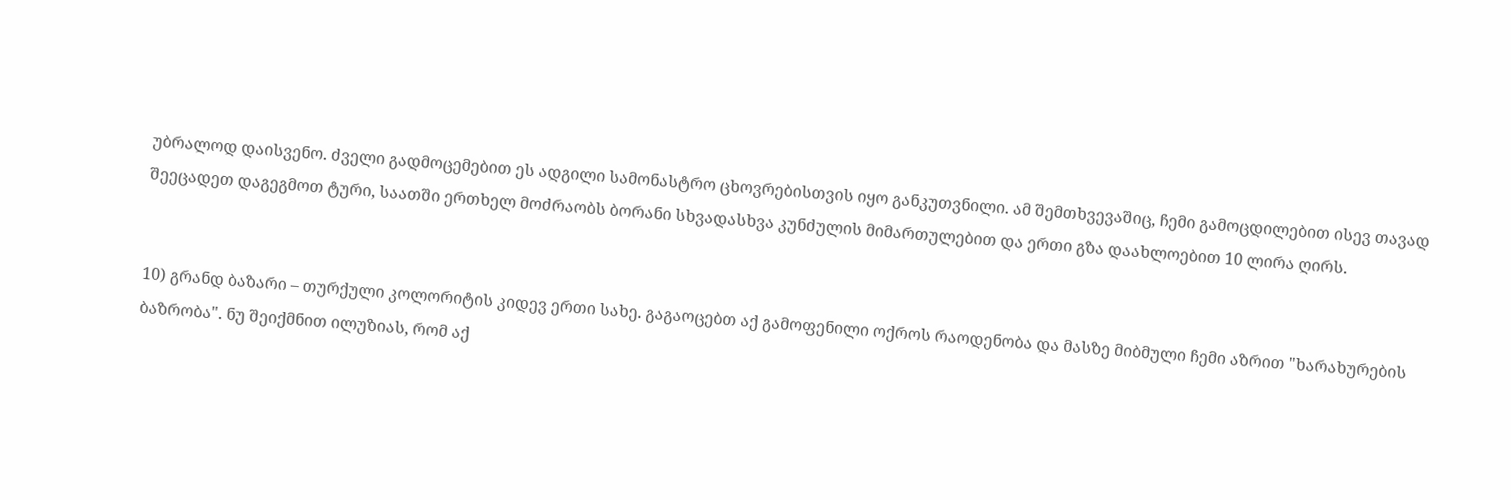უბრალოდ დაისვენო. ძველი გადმოცემებით ეს ადგილი სამონასტრო ცხოვრებისთვის იყო განკუთვნილი. ამ შემთხვევაშიც, ჩემი გამოცდილებით ისევ თავად შეეცადეთ დაგეგმოთ ტური, საათში ერთხელ მოძრაობს ბორანი სხვადასხვა კუნძულის მიმართულებით და ერთი გზა დაახლოებით 10 ლირა ღირს.


10) გრანდ ბაზარი – თურქული კოლორიტის კიდევ ერთი სახე. გაგაოცებთ აქ გამოფენილი ოქროს რაოდენობა და მასზე მიბმული ჩემი აზრით "ხარახურების ბაზრობა". ნუ შეიქმნით ილუზიას, რომ აქ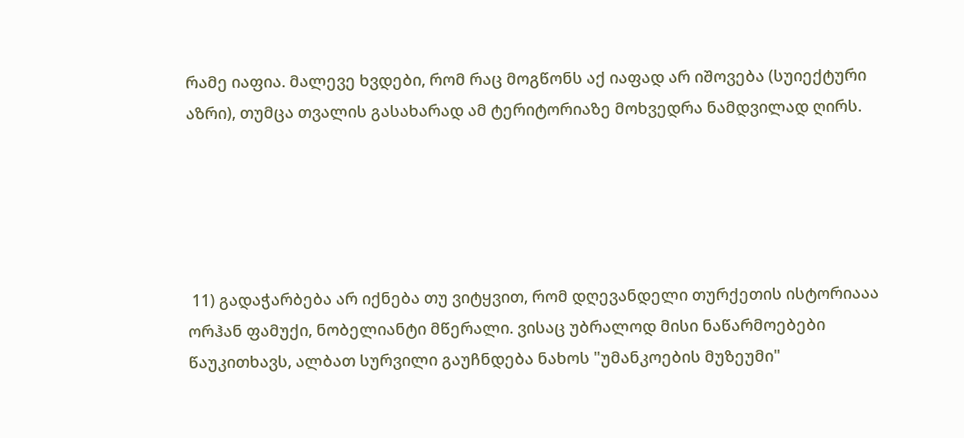რამე იაფია. მალევე ხვდები, რომ რაც მოგწონს აქ იაფად არ იშოვება (სუიექტური აზრი), თუმცა თვალის გასახარად ამ ტერიტორიაზე მოხვედრა ნამდვილად ღირს.





 11) გადაჭარბება არ იქნება თუ ვიტყვით, რომ დღევანდელი თურქეთის ისტორიააა ორჰან ფამუქი, ნობელიანტი მწერალი. ვისაც უბრალოდ მისი ნაწარმოებები წაუკითხავს, ალბათ სურვილი გაუჩნდება ნახოს "უმანკოების მუზეუმი"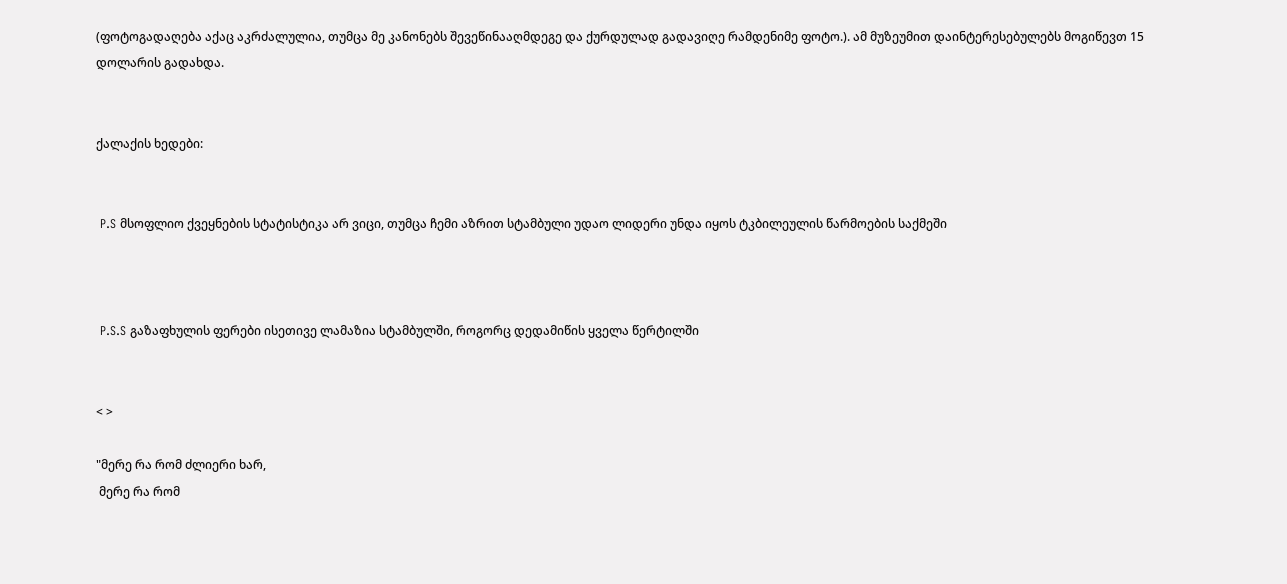(ფოტოგადაღება აქაც აკრძალულია, თუმცა მე კანონებს შევეწინააღმდეგე და ქურდულად გადავიღე რამდენიმე ფოტო.). ამ მუზეუმით დაინტერესებულებს მოგიწევთ 15 დოლარის გადახდა.


ქალაქის ხედები:


 P.S მსოფლიო ქვეყნების სტატისტიკა არ ვიცი, თუმცა ჩემი აზრით სტამბული უდაო ლიდერი უნდა იყოს ტკბილეულის წარმოების საქმეში



 P.S.S გაზაფხულის ფერები ისეთივე ლამაზია სტამბულში, როგორც დედამიწის ყველა წერტილში


< >

"მერე რა რომ ძლიერი ხარ,
 მერე რა რომ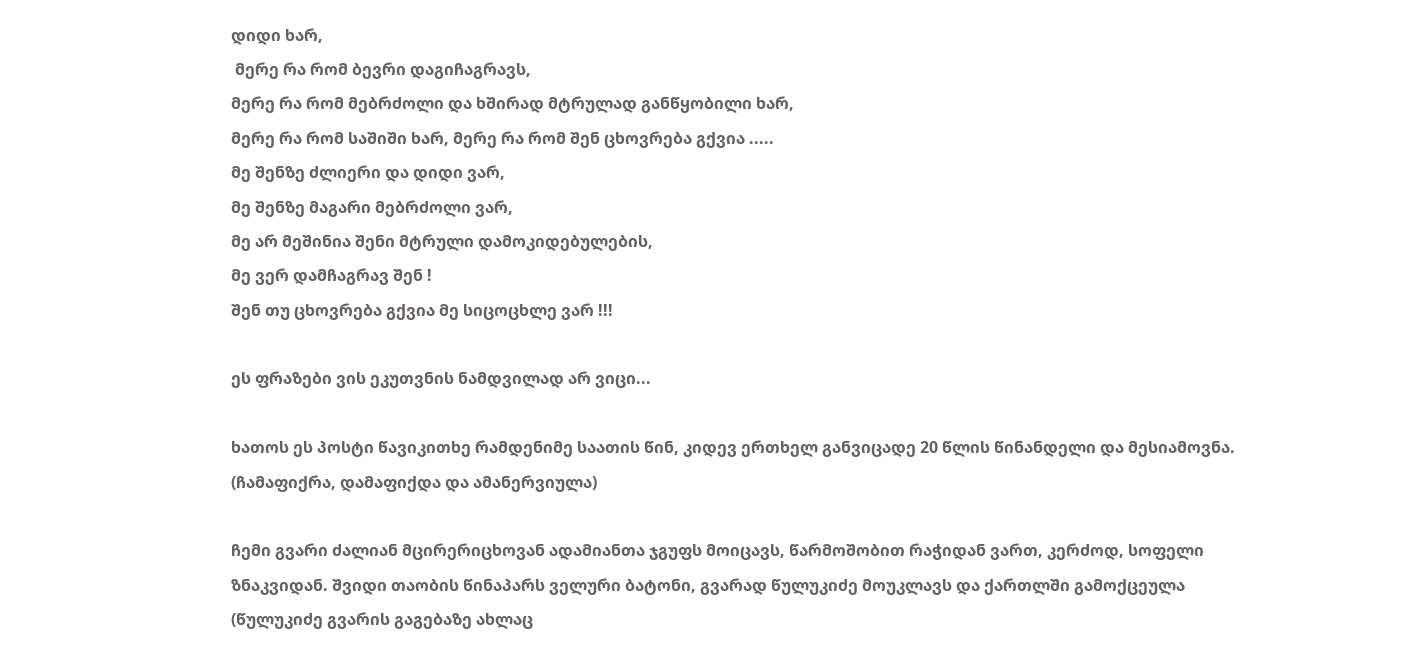დიდი ხარ,
 მერე რა რომ ბევრი დაგიჩაგრავს,
მერე რა რომ მებრძოლი და ხშირად მტრულად განწყობილი ხარ,
მერე რა რომ საშიში ხარ, მერე რა რომ შენ ცხოვრება გქვია .....
მე შენზე ძლიერი და დიდი ვარ,
მე შენზე მაგარი მებრძოლი ვარ,
მე არ მეშინია შენი მტრული დამოკიდებულების,
მე ვერ დამჩაგრავ შენ !
შენ თუ ცხოვრება გქვია მე სიცოცხლე ვარ !!!

ეს ფრაზები ვის ეკუთვნის ნამდვილად არ ვიცი...

ხათოს ეს პოსტი წავიკითხე რამდენიმე საათის წინ, კიდევ ერთხელ განვიცადე 20 წლის წინანდელი და მესიამოვნა. (ჩამაფიქრა, დამაფიქდა და ამანერვიულა)

ჩემი გვარი ძალიან მცირერიცხოვან ადამიანთა ჯგუფს მოიცავს, წარმოშობით რაჭიდან ვართ, კერძოდ, სოფელი ზნაკვიდან. შვიდი თაობის წინაპარს ველური ბატონი, გვარად წულუკიძე მოუკლავს და ქართლში გამოქცეულა (წულუკიძე გვარის გაგებაზე ახლაც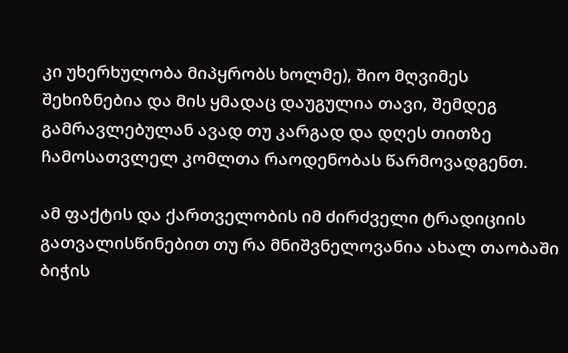კი უხერხულობა მიპყრობს ხოლმე), შიო მღვიმეს შეხიზნებია და მის ყმადაც დაუგულია თავი, შემდეგ გამრავლებულან ავად თუ კარგად და დღეს თითზე ჩამოსათვლელ კომლთა რაოდენობას წარმოვადგენთ.

ამ ფაქტის და ქართველობის იმ ძირძველი ტრადიციის გათვალისწინებით თუ რა მნიშვნელოვანია ახალ თაობაში ბიჭის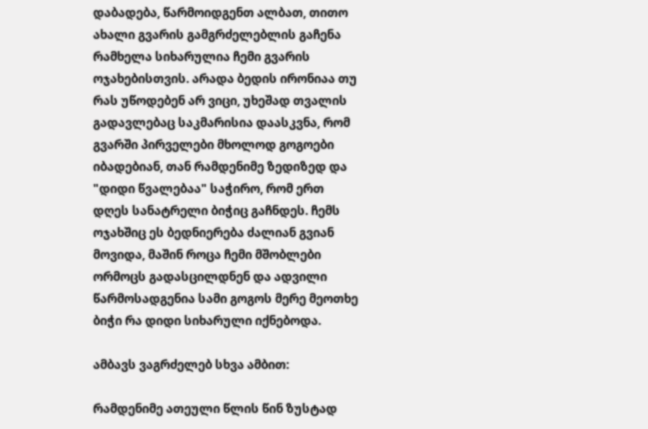დაბადება, წარმოიდგენთ ალბათ, თითო ახალი გვარის გამგრძელებლის გაჩენა რამხელა სიხარულია ჩემი გვარის ოჯახებისთვის. არადა ბედის ირონიაა თუ რას უწოდებენ არ ვიცი, უხეშად თვალის გადავლებაც საკმარისია დაასკვნა, რომ გვარში პირველები მხოლოდ გოგოები იბადებიან, თან რამდენიმე ზედიზედ და "დიდი წვალებაა" საჭირო, რომ ერთ დღეს სანატრელი ბიჭიც გაჩნდეს. ჩემს ოჯახშიც ეს ბედნიერება ძალიან გვიან მოვიდა, მაშინ როცა ჩემი მშობლები ორმოცს გადასცილდნენ და ადვილი წარმოსადგენია სამი გოგოს მერე მეოთხე ბიჭი რა დიდი სიხარული იქნებოდა.

ამბავს ვაგრძელებ სხვა ამბით:

რამდენიმე ათეული წლის წინ ზუსტად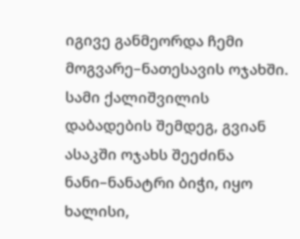იგივე განმეორდა ჩემი მოგვარე–ნათესავის ოჯახში. სამი ქალიშვილის დაბადების შემდეგ, გვიან ასაკში ოჯახს შეეძინა ნანი–ნანატრი ბიჭი, იყო ხალისი,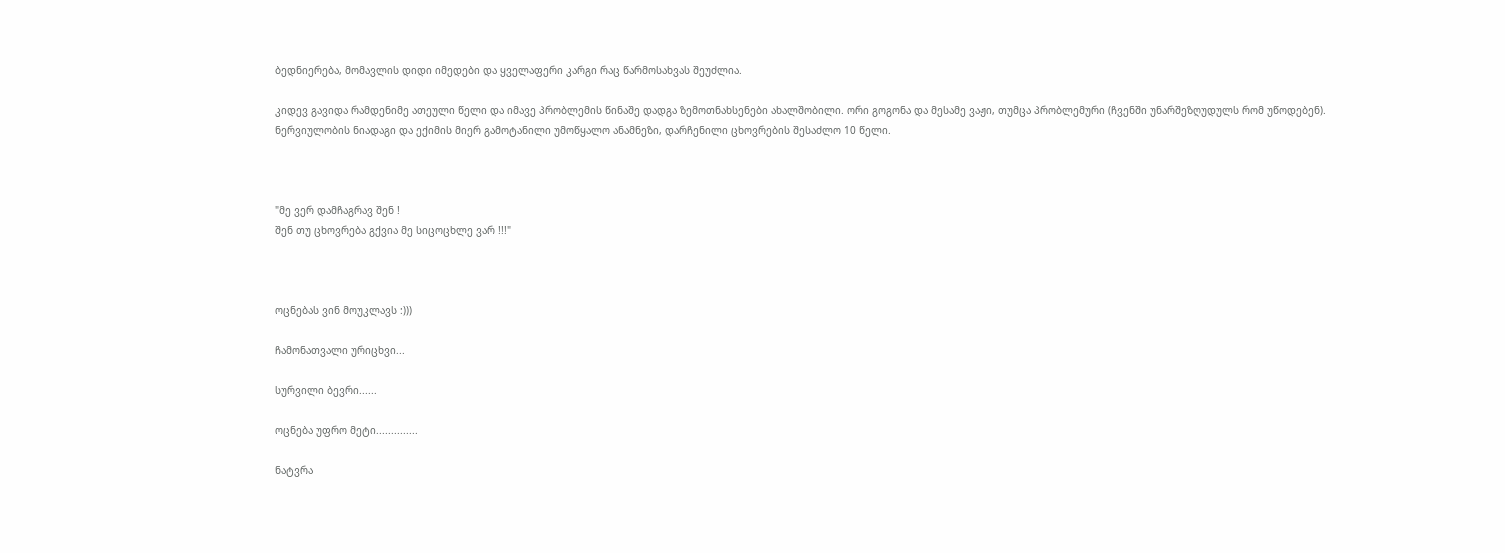ბედნიერება, მომავლის დიდი იმედები და ყველაფერი კარგი რაც წარმოსახვას შეუძლია.

კიდევ გავიდა რამდენიმე ათეული წელი და იმავე პრობლემის წინაშე დადგა ზემოთნახსენები ახალშობილი. ორი გოგონა და მესამე ვაჟი, თუმცა პრობლემური (ჩვენში უნარშეზღუდულს რომ უწოდებენ). ნერვიულობის ნიადაგი და ექიმის მიერ გამოტანილი უმოწყალო ანამნეზი, დარჩენილი ცხოვრების შესაძლო 10 წელი.



"მე ვერ დამჩაგრავ შენ !
შენ თუ ცხოვრება გქვია მე სიცოცხლე ვარ !!!"



ოცნებას ვინ მოუკლავს :)))

ჩამონათვალი ურიცხვი...

სურვილი ბევრი......

ოცნება უფრო მეტი..............

ნატვრა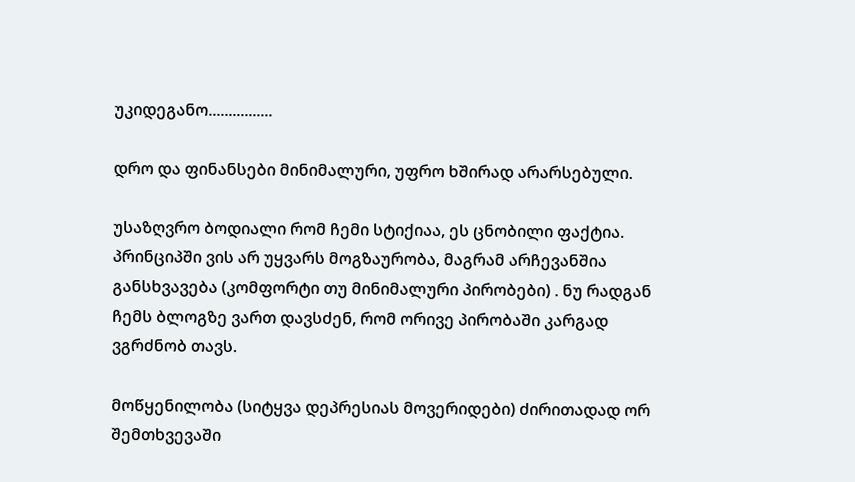უკიდეგანო................

დრო და ფინანსები მინიმალური, უფრო ხშირად არარსებული.

უსაზღვრო ბოდიალი რომ ჩემი სტიქიაა, ეს ცნობილი ფაქტია. პრინციპში ვის არ უყვარს მოგზაურობა, მაგრამ არჩევანშია განსხვავება (კომფორტი თუ მინიმალური პირობები) . ნუ რადგან ჩემს ბლოგზე ვართ დავსძენ, რომ ორივე პირობაში კარგად ვგრძნობ თავს.

მოწყენილობა (სიტყვა დეპრესიას მოვერიდები) ძირითადად ორ შემთხვევაში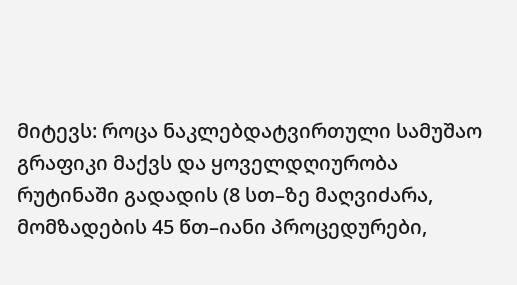მიტევს: როცა ნაკლებდატვირთული სამუშაო გრაფიკი მაქვს და ყოველდღიურობა რუტინაში გადადის (8 სთ–ზე მაღვიძარა, მომზადების 45 წთ–იანი პროცედურები,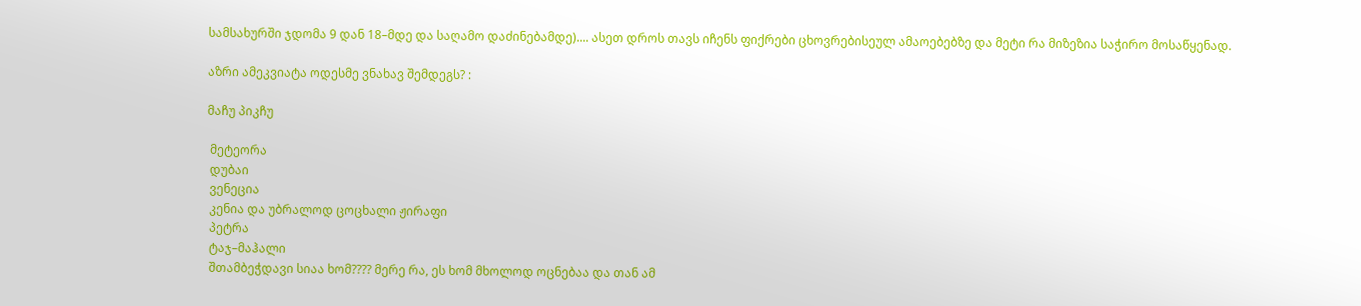სამსახურში ჯდომა 9 დან 18–მდე და საღამო დაძინებამდე).... ასეთ დროს თავს იჩენს ფიქრები ცხოვრებისეულ ამაოებებზე და მეტი რა მიზეზია საჭირო მოსაწყენად.

აზრი ამეკვიატა ოდესმე ვნახავ შემდეგს? :

მაჩუ პიკჩუ

 მეტეორა
 დუბაი
 ვენეცია
 კენია და უბრალოდ ცოცხალი ჟირაფი
 პეტრა
 ტაჯ–მაჰალი
 შთამბეჭდავი სიაა ხომ???? მერე რა, ეს ხომ მხოლოდ ოცნებაა და თან ამ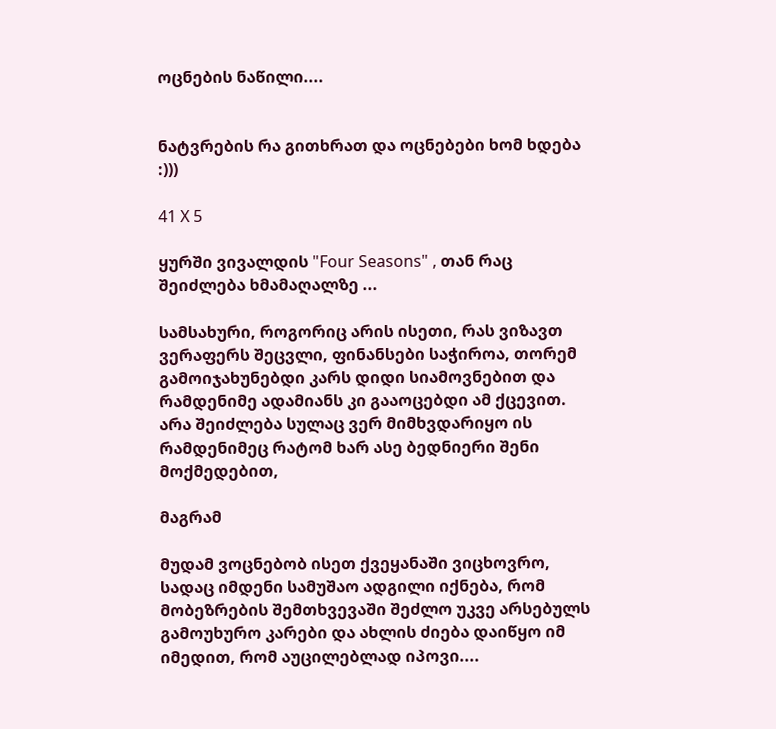ოცნების ნაწილი....


ნატვრების რა გითხრათ და ოცნებები ხომ ხდება :)))

41 X 5

ყურში ვივალდის "Four Seasons" , თან რაც შეიძლება ხმამაღალზე ...

სამსახური, როგორიც არის ისეთი, რას ვიზავთ ვერაფერს შეცვლი, ფინანსები საჭიროა, თორემ გამოიჯახუნებდი კარს დიდი სიამოვნებით და რამდენიმე ადამიანს კი გააოცებდი ამ ქცევით. არა შეიძლება სულაც ვერ მიმხვდარიყო ის რამდენიმეც რატომ ხარ ასე ბედნიერი შენი მოქმედებით,

მაგრამ

მუდამ ვოცნებობ ისეთ ქვეყანაში ვიცხოვრო, სადაც იმდენი სამუშაო ადგილი იქნება, რომ მობეზრების შემთხვევაში შეძლო უკვე არსებულს გამოუხურო კარები და ახლის ძიება დაიწყო იმ იმედით, რომ აუცილებლად იპოვი....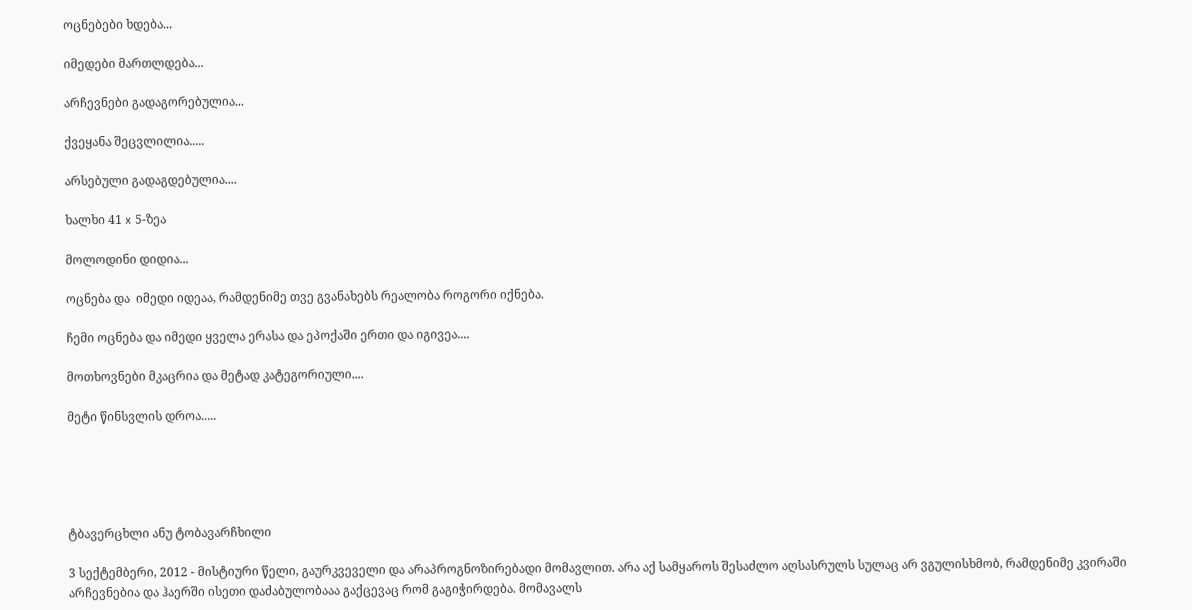ოცნებები ხდება...

იმედები მართლდება...

არჩევნები გადაგორებულია...

ქვეყანა შეცვლილია.....

არსებული გადაგდებულია....

ხალხი 41 x 5-ზეა

მოლოდინი დიდია...

ოცნება და  იმედი იდეაა, რამდენიმე თვე გვანახებს რეალობა როგორი იქნება.

ჩემი ოცნება და იმედი ყველა ერასა და ეპოქაში ერთი და იგივეა....

მოთხოვნები მკაცრია და მეტად კატეგორიული....

მეტი წინსვლის დროა.....





ტბავერცხლი ანუ ტობავარჩხილი

3 სექტემბერი, 2012 - მისტიური წელი, გაურკვეველი და არაპროგნოზირებადი მომავლით. არა აქ სამყაროს შესაძლო აღსასრულს სულაც არ ვგულისხმობ, რამდენიმე კვირაში არჩევნებია და ჰაერში ისეთი დაძაბულობააა გაქცევაც რომ გაგიჭირდება. მომავალს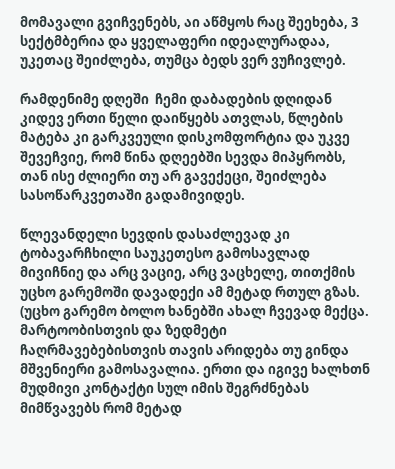მომავალი გვიჩვენებს, აი აწმყოს რაც შეეხება, 3 სექტმბერია და ყველაფერი იდეალურადაა, უკეთაც შეიძლება, თუმცა ბედს ვერ ვუჩივლებ.

რამდენიმე დღეში  ჩემი დაბადების დღიდან კიდევ ერთი წელი დაიწყებს ათვლას, წლების მატება კი გარკვეული დისკომფორტია და უკვე შევეჩვიე, რომ წინა დღეებში სევდა მიპყრობს, თან ისე ძლიერი თუ არ გავექეცი, შეიძლება სასოწარკვეთაში გადამივიდეს.

წლევანდელი სევდის დასაძლევად კი ტობავარჩხილი საუკეთესო გამოსავლად მივიჩნიე და არც ვაციე, არც ვაცხელე, თითქმის უცხო გარემოში დავადექი ამ მეტად რთულ გზას. (უცხო გარემო ბოლო ხანებში ახალ ჩვევად მექცა. მარტოობისთვის და ზედმეტი ჩაღრმავებებისთვის თავის არიდება თუ გინდა მშვენიერი გამოსავალია. ერთი და იგივე ხალხთნ მუდმივი კონტაქტი სულ იმის შეგრძნებას მიმწვავებს რომ მეტად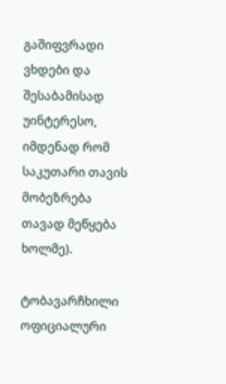გაშიფვრადი ვხდები და შესაბამისად უინტერესო, იმდენად რომ საკუთარი თავის მობეზრება თავად მეწყება ხოლმე).

ტობავარჩხილი ოფიციალური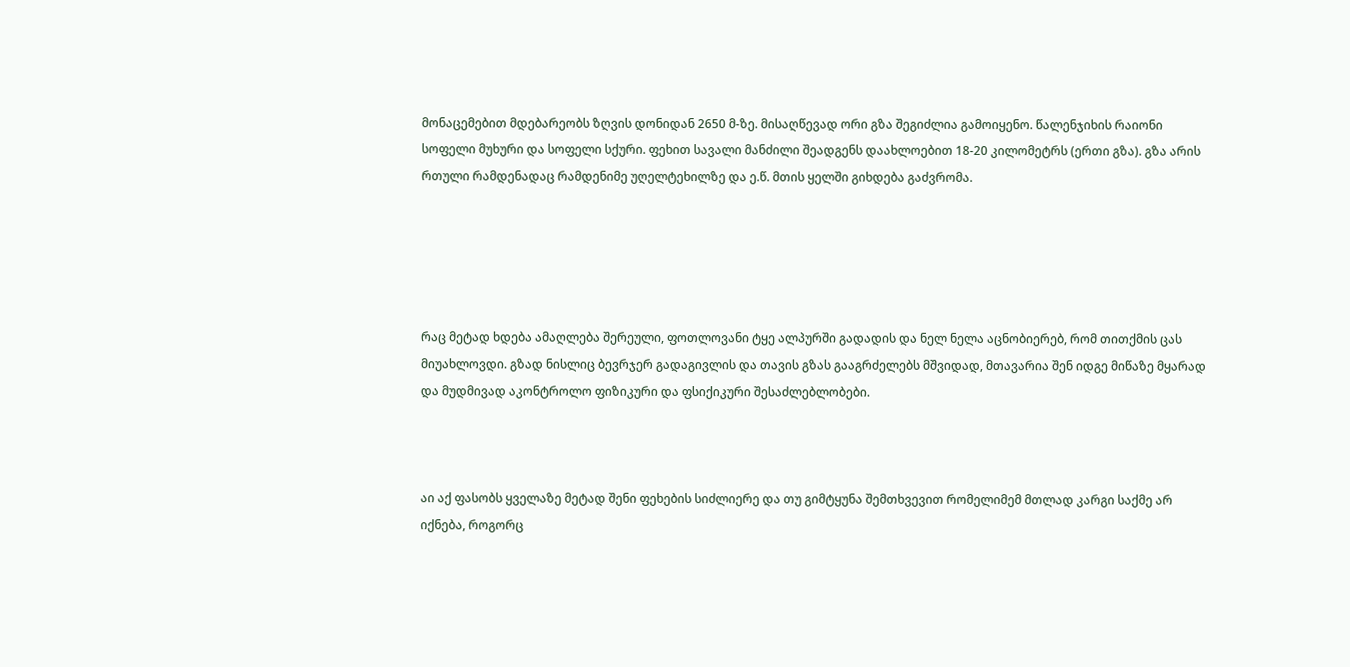მონაცემებით მდებარეობს ზღვის დონიდან 2650 მ-ზე. მისაღწევად ორი გზა შეგიძლია გამოიყენო. წალენჯიხის რაიონი სოფელი მუხური და სოფელი სქური. ფეხით სავალი მანძილი შეადგენს დაახლოებით 18-20 კილომეტრს (ერთი გზა). გზა არის რთული რამდენადაც რამდენიმე უღელტეხილზე და ე.წ. მთის ყელში გიხდება გაძვრომა.





რაც მეტად ხდება ამაღლება შერეული, ფოთლოვანი ტყე ალპურში გადადის და ნელ ნელა აცნობიერებ, რომ თითქმის ცას მიუახლოვდი. გზად ნისლიც ბევრჯერ გადაგივლის და თავის გზას გააგრძელებს მშვიდად, მთავარია შენ იდგე მიწაზე მყარად და მუდმივად აკონტროლო ფიზიკური და ფსიქიკური შესაძლებლობები.



აი აქ ფასობს ყველაზე მეტად შენი ფეხების სიძლიერე და თუ გიმტყუნა შემთხვევით რომელიმემ მთლად კარგი საქმე არ იქნება, როგორც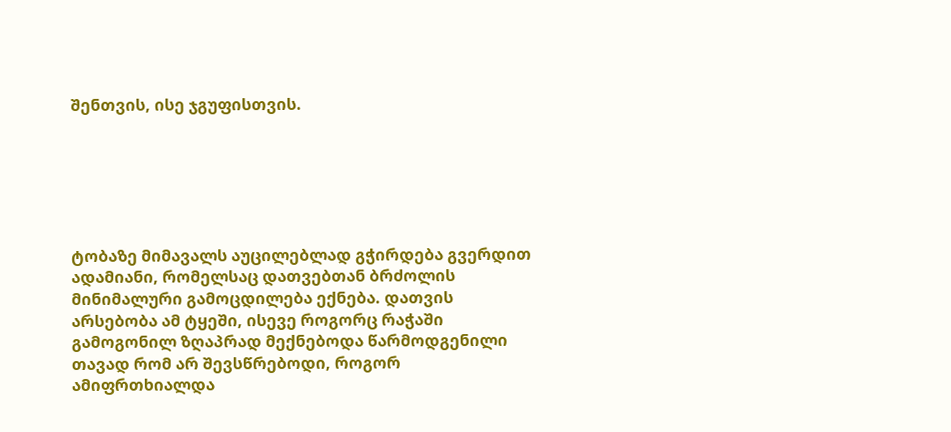შენთვის, ისე ჯგუფისთვის.






ტობაზე მიმავალს აუცილებლად გჭირდება გვერდით ადამიანი, რომელსაც დათვებთან ბრძოლის მინიმალური გამოცდილება ექნება. დათვის არსებობა ამ ტყეში, ისევე როგორც რაჭაში გამოგონილ ზღაპრად მექნებოდა წარმოდგენილი თავად რომ არ შევსწრებოდი, როგორ ამიფრთხიალდა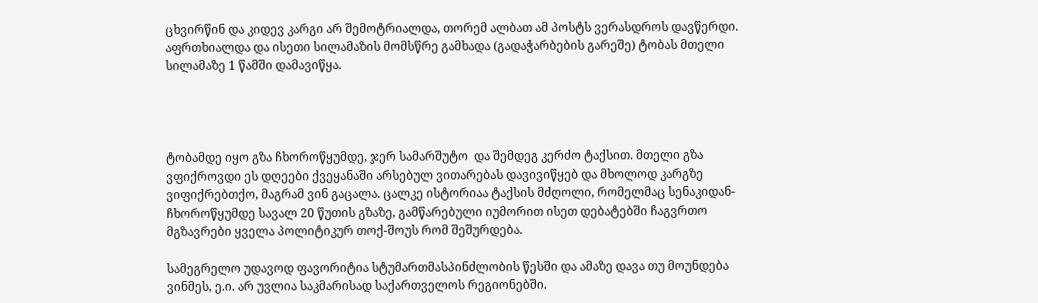ცხვირწინ და კიდევ კარგი არ შემოტრიალდა, თორემ ალბათ ამ პოსტს ვერასდროს დავწერდი. აფრთხიალდა და ისეთი სილამაზის მომსწრე გამხადა (გადაჭარბების გარეშე) ტობას მთელი სილამაზე 1 წამში დამავიწყა.




ტობამდე იყო გზა ჩხოროწყუმდე, ჯერ სამარშუტო  და შემდეგ კერძო ტაქსით. მთელი გზა ვფიქროვდი ეს დღეები ქვეყანაში არსებულ ვითარებას დავივიწყებ და მხოლოდ კარგზე ვიფიქრებთქო, მაგრამ ვინ გაცალა. ცალკე ისტორიაა ტაქსის მძღოლი, რომელმაც სენაკიდან- ჩხოროწყუმდე სავალ 20 წუთის გზაზე, გამწარებული იუმორით ისეთ დებატებში ჩაგვრთო მგზავრები ყველა პოლიტიკურ თოქ-შოუს რომ შეშურდება.

სამეგრელო უდავოდ ფავორიტია სტუმართმასპინძლობის წესში და ამაზე დავა თუ მოუნდება ვინმეს, ე.ი. არ უვლია საკმარისად საქართველოს რეგიონებში.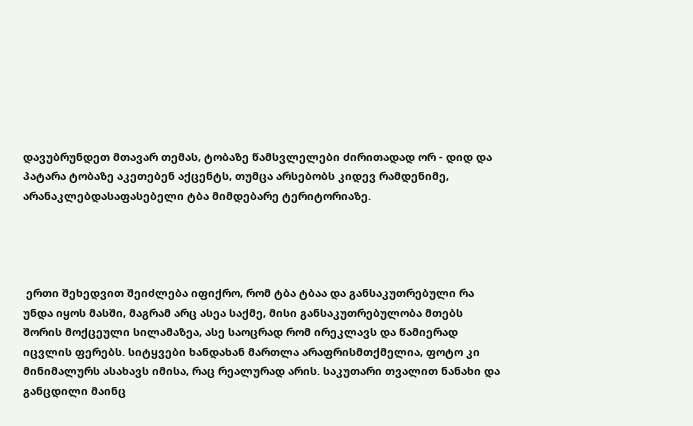დავუბრუნდეთ მთავარ თემას, ტობაზე წამსვლელები ძირითადად ორ - დიდ და პატარა ტობაზე აკეთებენ აქცენტს, თუმცა არსებობს კიდევ რამდენიმე, არანაკლებდასაფასებელი ტბა მიმდებარე ტერიტორიაზე.




 ერთი შეხედვით შეიძლება იფიქრო, რომ ტბა ტბაა და განსაკუთრებული რა უნდა იყოს მასში, მაგრამ არც ასეა საქმე, მისი განსაკუთრებულობა მთებს შორის მოქცეული სილამაზეა, ასე საოცრად რომ ირეკლავს და წამიერად იცვლის ფერებს. სიტყვები ხანდახან მართლა არაფრისმთქმელია, ფოტო კი მინიმალურს ასახავს იმისა, რაც რეალურად არის. საკუთარი თვალით ნანახი და განცდილი მაინც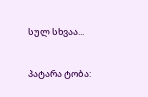სულ სხვაა...

პატარა ტობა: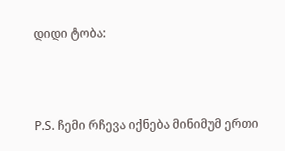დიდი ტობა:



P.S. ჩემი რჩევა იქნება მინიმუმ ერთი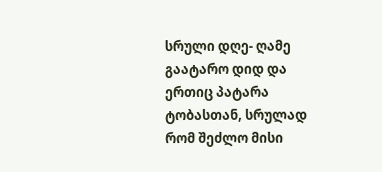სრული დღე- ღამე გაატარო დიდ და ერთიც პატარა ტობასთან, სრულად რომ შეძლო მისი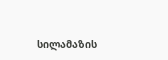სილამაზის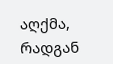აღქმა, რადგან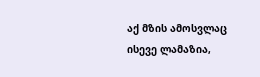აქ მზის ამოსვლაც ისევე ლამაზია,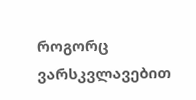როგორც ვარსკვლავებით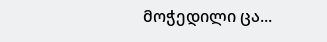მოჭედილი ცა...